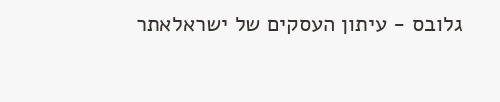גלובס - עיתון העסקים של ישראלאתר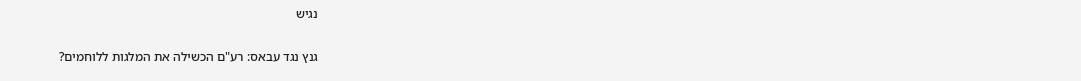נגיש

גנץ נגד עבאס: רע"ם הכשילה את המלגות ללוחמים?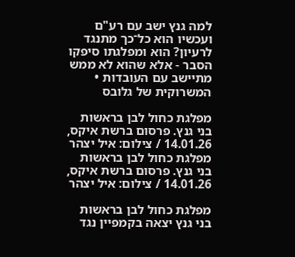למה גנץ ישב עם רע"ם ועכשיו הוא כל־כך מתנגד לרעיון? הוא ומפלגתו סיפקו הסבר - אלא שהוא לא ממש מתיישב עם העובדות • המשרוקית של גלובס

מפלגת כחול לבן בראשות בני גנץ. פרסום ברשת איקס, 14.01.26 / צילום: איל יצהר
מפלגת כחול לבן בראשות בני גנץ. פרסום ברשת איקס, 14.01.26 / צילום: איל יצהר

מפלגת כחול לבן בראשות בני גנץ יצאה בקמפיין נגד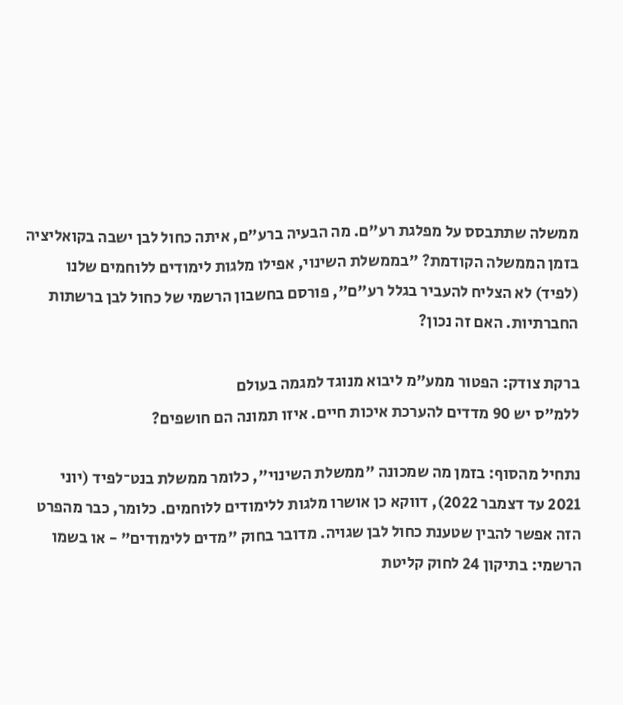ממשלה שתתבסס על מפלגת רע"ם. מה הבעיה ברע"ם, איתה כחול לבן ישבה בקואליציה בזמן הממשלה הקודמת? "בממשלת השינוי, אפילו מלגות לימודים ללוחמים שלנו (לפיד) לא הצליח להעביר בגלל רע"ם", פורסם בחשבון הרשמי של כחול לבן ברשתות החברתיות. האם זה נכון?

ברקת צודק: הפטור ממע"מ ליבוא מנוגד למגמה בעולם
ללמ"ס יש 90 מדדים להערכת איכות חיים. איזו תמונה הם חושפים?

נתחיל מהסוף: בזמן מה שמכונה "ממשלת השינוי", כלומר ממשלת בנט־לפיד (יוני 2021 עד דצמבר 2022), דווקא כן אושרו מלגות ללימודים ללוחמים. כלומר, כבר מהפרט הזה אפשר להבין שטענת כחול לבן שגויה. מדובר בחוק "מדים ללימודים" - או בשמו הרשמי: בתיקון 24 לחוק קליטת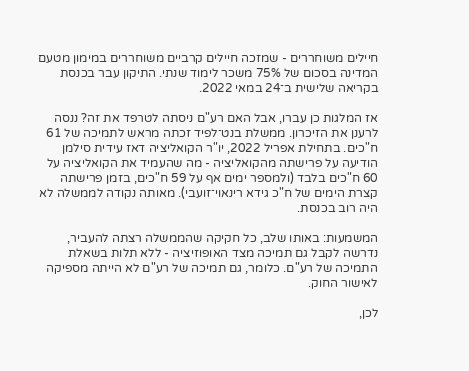חיילים משוחררים - שמזכה חיילים קרביים משוחררים במימון מטעם המדינה בסכום של 75% משכר לימוד שנתי. התיקון עבר בכנסת בקריאה שלישית ב־24 במאי 2022.

אז המלגות כן עברו, אבל האם רע"ם ניסתה לטרפד את זה? ננסה לרענן את הזיכרון. ממשלת בנט־לפיד זכתה מראש לתמיכה של 61 ח"כים. בתחילת אפריל 2022, יו"ר הקואליציה דאז עידית סילמן הודיעה על פרישתה מהקואליציה - מה שהעמיד את הקואליציה על 60 ח"כים בלבד (ולמספר ימים אף על 59 ח"כים, בזמן פרישתה קצרת הימים של ח"כ גידא רינאוי־זועבי). מאותה נקודה לממשלה לא היה רוב בכנסת.

המשמעות: באותו שלב, כל חקיקה שהממשלה רצתה להעביר, נדרשה לקבל גם תמיכה מצד האופוזיציה - ללא תלות בשאלת התמיכה של רע"ם. כלומר, גם תמיכה של רע"ם לא הייתה מספיקה לאישור החוק.

לכן,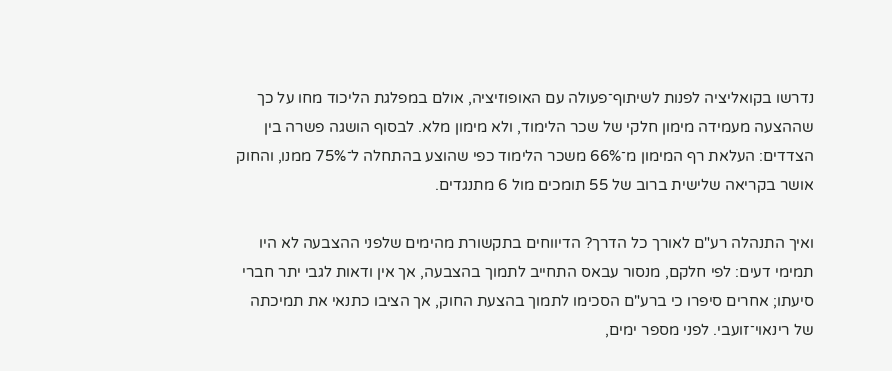נדרשו בקואליציה לפנות לשיתוף־פעולה עם האופוזיציה, אולם במפלגת הליכוד מחו על כך שההצעה מעמידה מימון חלקי של שכר הלימוד, ולא מימון מלא. לבסוף הושגה פשרה בין הצדדים: העלאת רף המימון מ־66% משכר הלימוד כפי שהוצע בהתחלה ל־75% ממנו, והחוק אושר בקריאה שלישית ברוב של 55 תומכים מול 6 מתנגדים.

ואיך התנהלה רע"ם לאורך כל הדרך? הדיווחים בתקשורת מהימים שלפני ההצבעה לא היו תמימי דעים: לפי חלקם, מנסור עבאס התחייב לתמוך בהצבעה, אך אין ודאות לגבי יתר חברי סיעתו; אחרים סיפרו כי ברע"ם הסכימו לתמוך בהצעת החוק, אך הציבו כתנאי את תמיכתה של רינאוי־זועבי. לפני מספר ימים,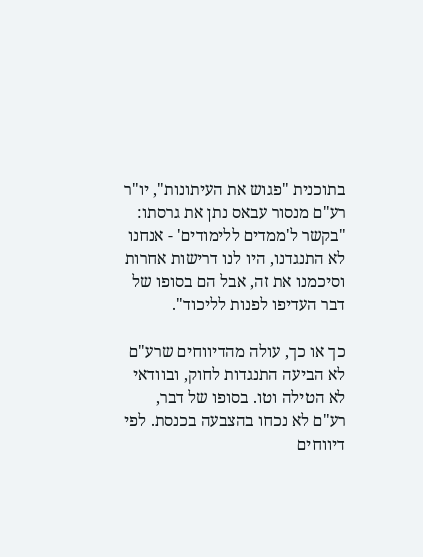בתוכנית "פגוש את העיתונות", יו"ר רע"ם מנסור עבאס נתן את גרסתו: "בקשר ל'ממדים ללימודים' - אנחנו לא התנגדנו, היו לנו דרישות אחרות וסיכמנו את זה, אבל הם בסופו של דבר העדיפו לפנות לליכוד".

כך או כך, עולה מהדיווחים שרע"ם לא הביעה התנגדות לחוק, ובוודאי לא הטילה וטו. בסופו של דבר, רע"ם לא נכחו בהצבעה בכנסת. לפי דיווחים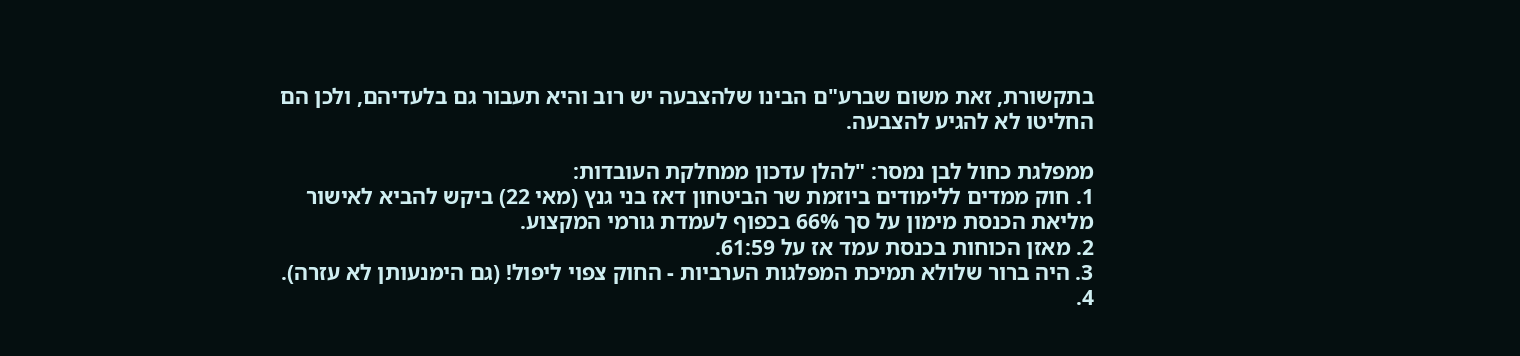בתקשורת, זאת משום שברע"ם הבינו שלהצבעה יש רוב והיא תעבור גם בלעדיהם, ולכן הם החליטו לא להגיע להצבעה.

ממפלגת כחול לבן נמסר: "להלן עדכון ממחלקת העובדות:
1. חוק ממדים ללימודים ביוזמת שר הביטחון דאז בני גנץ (מאי 22) ביקש להביא לאישור מליאת הכנסת מימון על סך 66% בכפוף לעמדת גורמי המקצוע.
2. מאזן הכוחות בכנסת עמד אז על 61:59.
3. היה ברור שלולא תמיכת המפלגות הערביות - החוק צפוי ליפול! (גם הימנעותן לא עזרה).
4.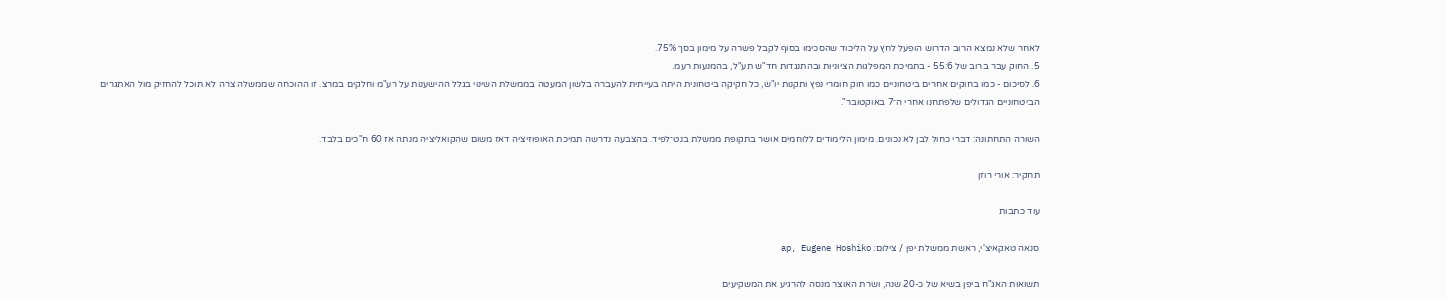לאחר שלא נמצא הרוב הדרוש הופעל לחץ על הליכוד שהסכימו בסוף לקבל פשרה על מימון בסך 75%.
5. החוק עבר ברוב של 55:6 - בתמיכת המפלגות הציוניות ובהתנגדות חד"ש תע"ל, בהמנעות רעמ.
6. לסיכום - כמו בחוקים אחרים ביטחוניים כמו חוק חומרי נפץ ותקנות יו"ש, כל חקיקה ביטחונית היתה בעייתית להעברה בלשון המעטה בממשלת השינוי בגלל ההישענות על רע"מ וחלקים במרצ. זו ההוכחה שממשלה צרה לא תוכל להחזיק מול האתגרים הביטחוניים הגדולים שלפתחנו אחרי ה־7 באוקטובר".

השורה התחתונה: דברי כחול לבן לא נכונים. מימון הלימודים ללוחמים אושר בתקופת ממשלת בנט־לפיד. בהצבעה נדרשה תמיכת האופוזיציה דאז משום שהקואליציה מנתה אז 60 ח"כים בלבד.

תחקיר: אורי רוזן

עוד כתבות

סנאה טאקאיצ'י, ראשת ממשלת יפן / צילום: ap, Eugene Hoshiko

תשואות האג"ח ביפן בשיא של כ-20 שנה, ושרת האוצר מנסה להרגיע את המשקיעים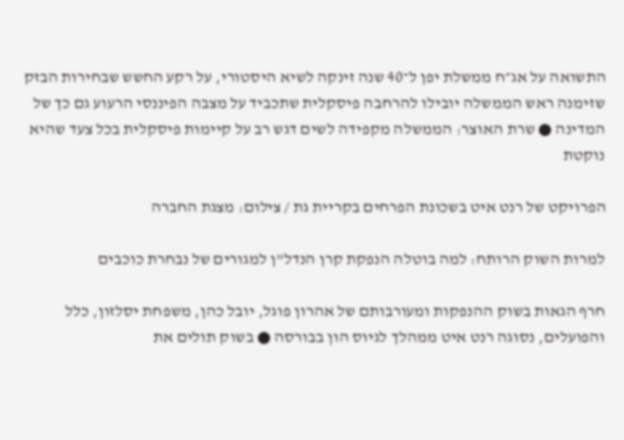התשואה על אג״ח ממשלת יפן ל־40 שנה זינקה לשיא היסטורי, על רקע החשש שבחירות הבזק שזימנה ראש הממשלה יובילו להרחבה פיסקלית שתכביד על מצבה הפיננסי הרעוע גם כך של המדינה ● שרת האוצר: הממשלה מקפידה לשים דגש רב על קיימות פיסקלית בכל צעד שהיא נוקטת

הפרויקט של רנט איט בשכונת הפרחים בקריית גת / צילום: מצגת החברה

למרות השוק הרותח: למה בוטלה הנפקת קרן הנדל"ן למגורים של נבחרת כוכבים

חרף הגאות בשוק ההנפקות ומעורבותם של אהרון פוגל, יובל כהן, משפחת יסלזון, כלל והפועלים, נסוגה רנט איט ממהלך לגיוס הון בבורסה ● בשוק תולים את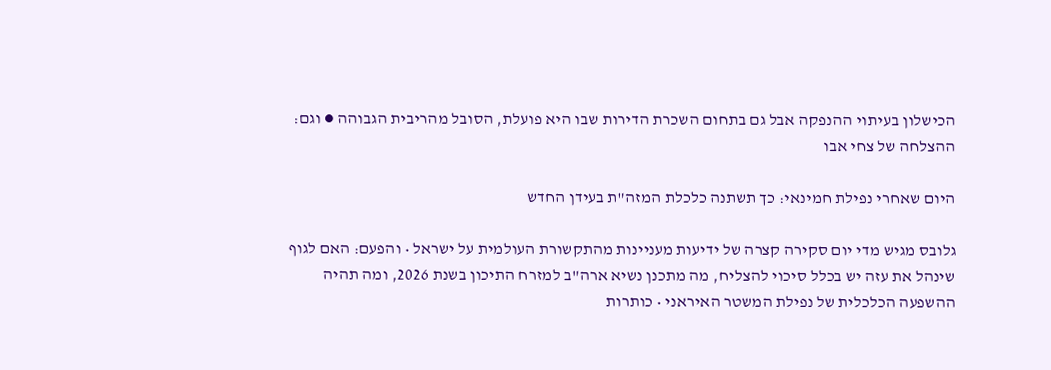הכישלון בעיתוי ההנפקה אבל גם בתחום השכרת הדירות שבו היא פועלת, הסובל מהריבית הגבוהה ● וגם: ההצלחה של צחי אבו

היום שאחרי נפילת חמינאי: כך תשתנה כלכלת המזה"ת בעידן החדש

גלובס מגיש מדי יום סקירה קצרה של ידיעות מעניינות מהתקשורת העולמית על ישראל • והפעם: האם לגוף שינהל את עזה יש בכלל סיכוי להצליח, מה מתכנן נשיא ארה"ב למזרח התיכון בשנת 2026, ומה תהיה ההשפעה הכלכלית של נפילת המשטר האיראני • כותרות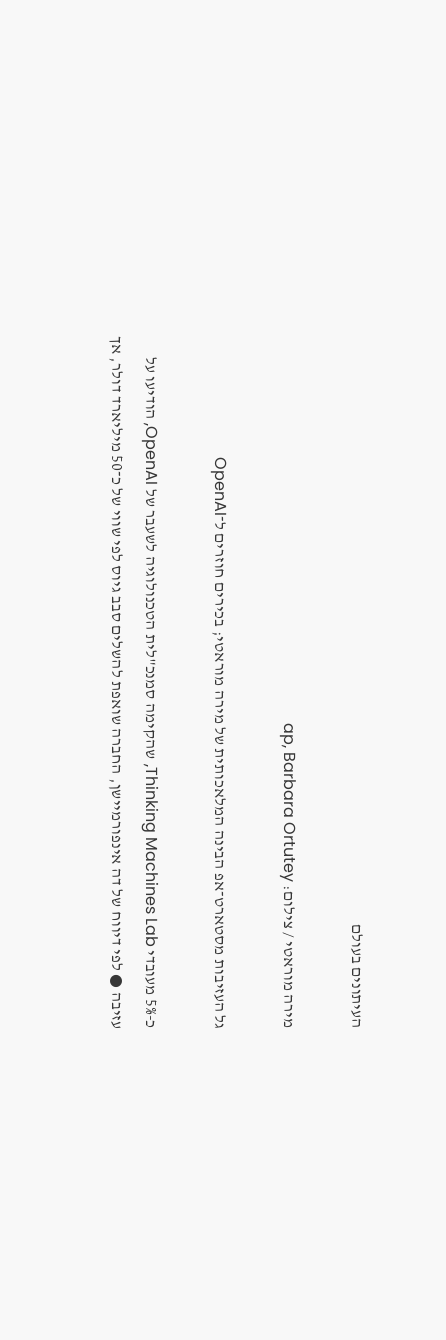העיתונים בעולם

מירה מוראטי / צילום: ap, Barbara Ortutey

גל העזיבות מסטארט־אפ הבינה המלאכותית של מירה מוראטי; בכירים חוזרים ל־OpenAI

כ-5% מעובדי Thinking Machines Lab, שהקימה סמנכ"לית הטכנולוגיה לשעבר של OpenAI, הודיעו על עזיבה ● לפי דיווח של דה אינפורמיישן, החברה שואפת להשלים סבב גיוס לפי שווי של כ־50 מיליארד דולר, אך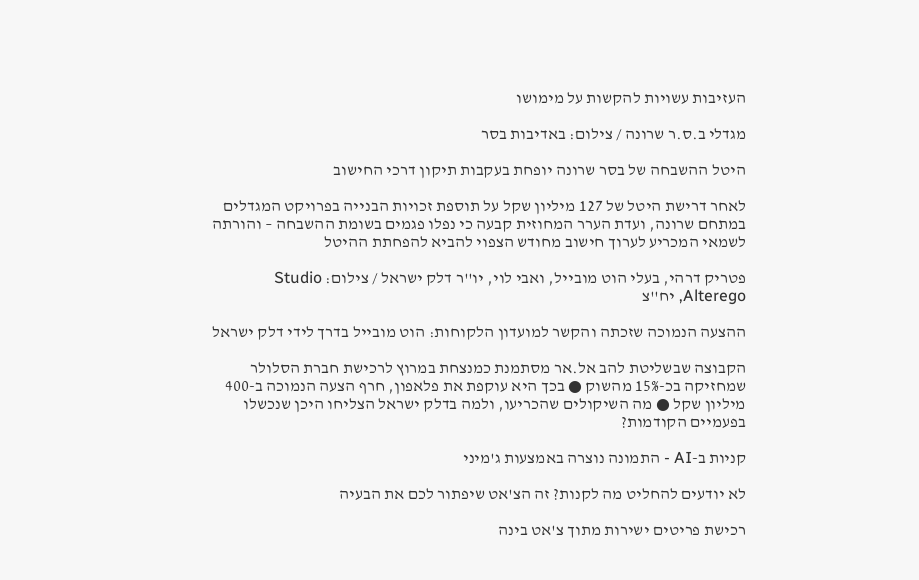העזיבות עשויות להקשות על מימושו

מגדלי ב.ס.ר שרונה / צילום: באדיבות בסר

היטל ההשבחה של בסר שרונה יופחת בעקבות תיקון דרכי החישוב

לאחר דרישת היטל של 127 מיליון שקל על תוספת זכויות הבנייה בפרויקט המגדלים במתחם שרונה, ועדת הערר המחוזית קבעה כי נפלו פגמים בשומת ההשבחה – והורתה לשמאי המכריע לערוך חישוב מחודש הצפוי להביא להפחתת ההיטל

פטריק דרהי, בעלי הוט מובייל, ואבי לוי, יו''ר דלק ישראל / צילום: Studio Alterego, יח''צ

ההצעה הנמוכה שזכתה והקשר למועדון הלקוחות: הוט מובייל בדרך לידי דלק ישראל

הקבוצה שבשליטת להב אל.אר מסתמנת כמנצחת במרוץ לרכישת חברת הסלולר שמחזיקה בכ-15% מהשוק ● בכך היא עוקפת את פלאפון, חרף הצעה הנמוכה ב-400 מיליון שקל ● מה השיקולים שהכריעו, ולמה בדלק ישראל הצליחו היכן שנכשלו בפעמיים הקודמות?

קניות ב-AI - התמונה נוצרה באמצעות ג'מיני

לא יודעים להחליט מה לקנות? זה הצ'אט שיפתור לכם את הבעיה

רכישת פריטים ישירות מתוך צ'אט בינה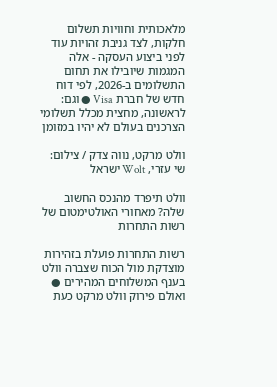מלאכותית וחוויות תשלום חלקות, לצד גניבת זהויות עוד לפני ביצוע העסקה - אלה המגמות שיובילו את תחום התשלומים ב-2026, לפי דוח חדש של חברת Visa ● וגם: לראשונה, מחצית מכלל תשלומי הצרכנים בעולם לא יהיו במזומן

וולט מרקט, נווה צדק / צילום: שי עזרי, Wolt ישראל

וולט תיפרד מהנכס החשוב שלה? מאחורי האולטימטום של רשות התחרות

רשות התחרות פועלת בזהירות מוצדקת מול הכוח שצברה וולט בענף המשלוחים המהירים ● ואולם פירוק וולט מרקט כעת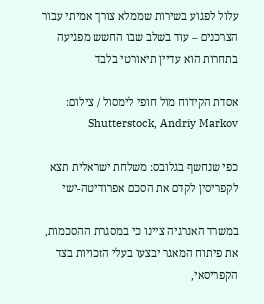עלול לפגוע בשירות שממלא צורך אמיתי עבור הצרכנים – עוד בשלב שבו החשש מפגיעה בתחרות הוא עדיין תיאורטי בלבד

אסדת הקידוח מול חופי לימסול / צילום: Shutterstock, Andriy Markov

כפי שנחשף בגלובס: משלחת ישראלית תצא לקפריסין לקדם את הסכם אפרודיטה-ישי

במשרד האנרגיה ציינו כי במסגרת ההסכמות, את פיתוח המאגר יבצעו בעלי הזכויות בצד הקפריסאי,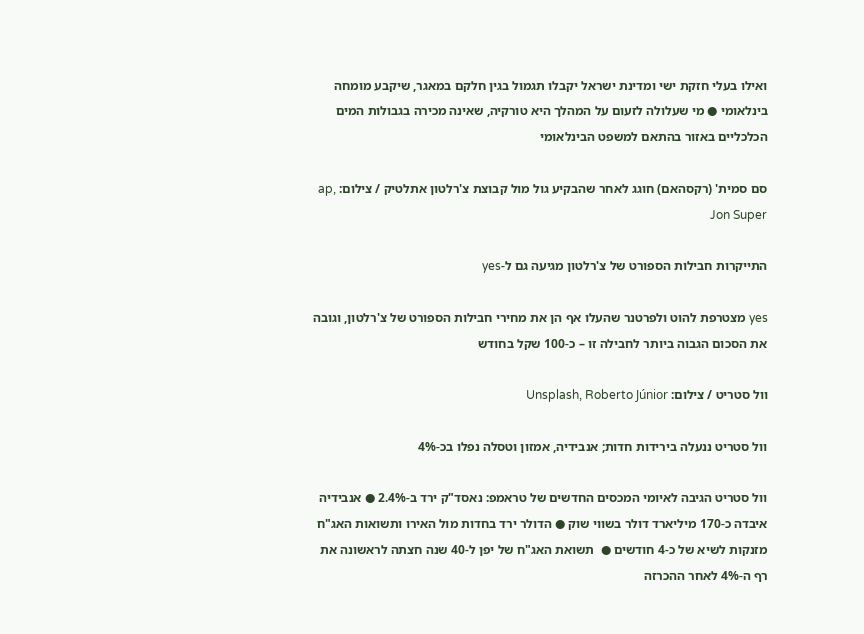ואילו בעלי חזקת ישי ומדינת ישראל יקבלו תגמול בגין חלקם במאגר, שיקבע מומחה בינלאומי ● מי שעלולה לזעום על המהלך היא טורקיה, שאינה מכירה בגבולות המים הכלכליים באזור בהתאם למשפט הבינלאומי

סם סמית' (רקסהאם) חוגג לאחר שהבקיע גול מול קבוצת צ'רלטון אתלטיק / צילום: ap, Jon Super

התייקרות חבילות הספורט של צ'רלטון מגיעה גם ל-yes

yes מצטרפת להוט ולפרטנר שהעלו אף הן את מחירי חבילות הספורט של צ'רלטון, וגובה את הסכום הגבוה ביותר לחבילה זו – כ-100 שקל בחודש

וול סטריט / צילום: Unsplash, Roberto Júnior

וול סטריט ננעלה בירידות חדות; אנבידיה, אמזון וטסלה נפלו בכ-4%

וול סטריט הגיבה לאיומי המכסים החדשים של טראמפ: נאסד"ק ירד ב-2.4% ● אנבידיה איבדה כ-170 מיליארד דולר בשווי שוק ● הדולר ירד בחדות מול האירו ותשואות האג"ח מזנקות לשיא של כ-4 חודשים ●  תשואת האג"ח של יפן ל-40 שנה חצתה לראשונה את רף ה-4% לאחר ההכרזה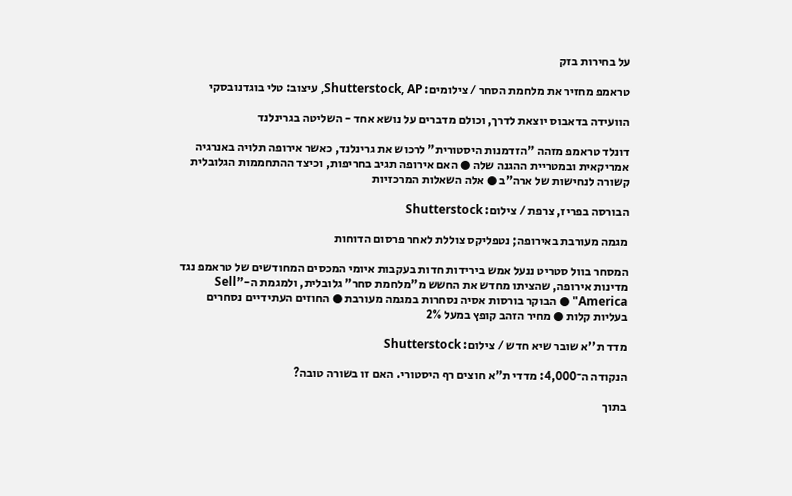על בחירות בזק

טראמפ מחזיר את מלחמת הסחר / צילומים: Shutterstock, AP, עיצוב: טלי בוגדנובסקי

הוועידה בדאבוס יוצאת לדרך, וכולם מדברים על נושא אחד - השליטה בגרינלנד

דונלד טראמפ מזהה "הזדמנות היסטורית" לרכוש את גרינלנד, כאשר אירופה תלויה באנרגיה אמריקאית ובמטריית ההגנה שלה ● האם אירופה תגיב בחריפות, וכיצד ההתחממות הגלובלית קשורה לנחישות של ארה"ב ● אלה השאלות המרכזיות

הבורסה בפריז, צרפת / צילום: Shutterstock

מגמה מעורבת באירופה; נטפליקס צוללת לאחר פרסום הדוחות

המסחר בוול סטריט ננעל אמש בירידות חדות בעקבות איומי המכסים המחודשים של טראמפ נגד מדינות אירופה, שהציתו מחדש את החשש מ"מלחמת סחר" גלובלית, ולמגמת ה-"Sell America" ● הבוקר בורסות אסיה נסחרות במגמה מעורבת ● החוזים העתידיים נסחרים בעליות קלות ● מחיר הזהב קופץ במעל 2%

מדד ת''א שובר שיא חדש / צילום: Shutterstock

הנקודה ה־4,000: מדדי ת"א חוצים רף היסטורי. האם זו בשורה טובה?

בתוך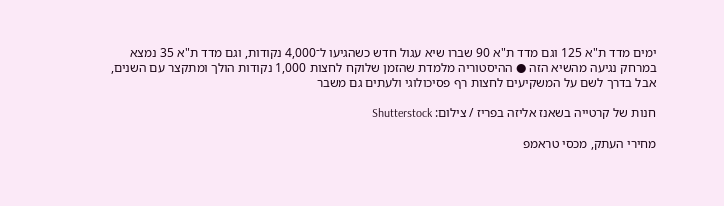ימים מדד ת"א 125 וגם מדד ת"א 90 שברו שיא עגול חדש כשהגיעו ל־4,000 נקודות, וגם מדד ת"א 35 נמצא במרחק נגיעה מהשיא הזה ● ההיסטוריה מלמדת שהזמן שלוקח לחצות 1,000 נקודות הולך ומתקצר עם השנים, אבל בדרך לשם על המשקיעים לחצות רף פסיכולוגי ולעתים גם משבר

חנות של קרטייה בשאנז אליזה בפריז / צילום: Shutterstock

מחירי העתק, מכסי טראמפ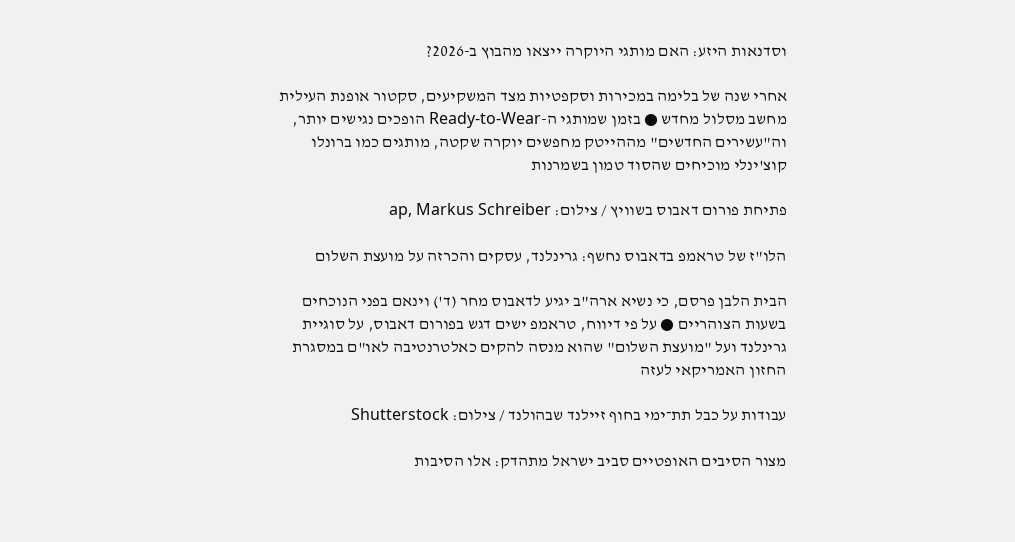וסדנאות היזע: האם מותגי היוקרה ייצאו מהבוץ ב-2026?

אחרי שנה של בלימה במכירות וסקפטיות מצד המשקיעים, סקטור אופנת העילית מחשב מסלול מחדש ● בזמן שמותגי ה-Ready-to-Wear הופכים נגישים יותר, וה"עשירים החדשים" מההייטק מחפשים יוקרה שקטה, מותגים כמו ברונלו קוצ'ינלי מוכיחים שהסוד טמון בשמרנות

פתיחת פורום דאבוס בשוויץ / צילום: ap, Markus Schreiber

הלו"ז של טראמפ בדאבוס נחשף: גרינלנד, עסקים והכרזה על מועצת השלום

הבית הלבן פרסם, כי נשיא ארה"ב יגיע לדאבוס מחר (ד') וינאם בפני הנוכחים בשעות הצוהריים ● על פי דיווח, טראמפ ישים דגש בפורום דאבוס, על סוגיית גרינלנד ועל "מועצת השלום" שהוא מנסה להקים כאלטרנטיבה לאו"ם במסגרת החזון האמריקאי לעזה

עבודות על כבל תת־ימי בחוף זיילנד שבהולנד / צילום: Shutterstock

מצור הסיבים האופטיים סביב ישראל מתהדק: אלו הסיבות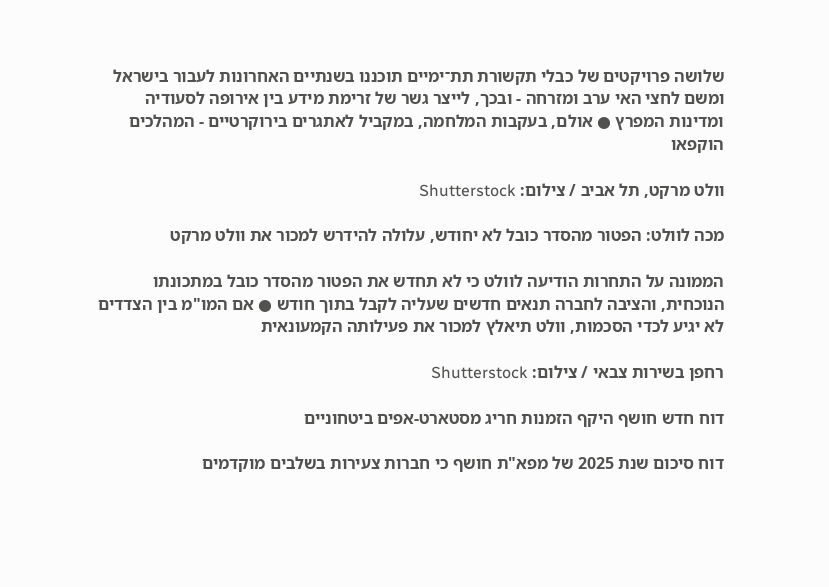שלושה פרויקטים של כבלי תקשורת תת־ימיים תוכננו בשנתיים האחרונות לעבור בישראל ומשם לחצי האי ערב ומזרחה - ובכך, לייצר גשר של זרימת מידע בין אירופה לסעודיה ומדינות המפרץ ● אולם, בעקבות המלחמה, במקביל לאתגרים בירוקרטיים - המהלכים הוקפאו

וולט מרקט, תל אביב / צילום: Shutterstock

מכה לוולט: הפטור מהסדר כובל לא יחודש, עלולה להידרש למכור את וולט מרקט

הממונה על התחרות הודיעה לוולט כי לא תחדש את הפטור מהסדר כובל במתכונתו הנוכחית, והציבה לחברה תנאים חדשים שעליה לקבל בתוך חודש ● אם המו"מ בין הצדדים לא יגיע לכדי הסכמות, וולט תיאלץ למכור את פעילותה הקמעונאית

רחפן בשירות צבאי / צילום: Shutterstock

דוח חדש חושף היקף הזמנות חריג מסטארט-אפים ביטחוניים

דוח סיכום שנת 2025 של מפא"ת חושף כי חברות צעירות בשלבים מוקדמים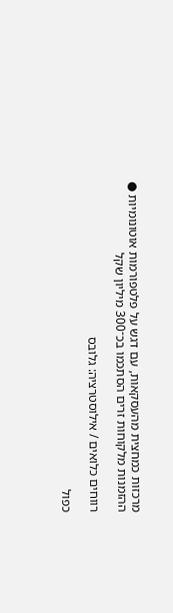מרכזות כמחצית מהעסקאות, עם דגש על פלטפורמות אוטונומיות ● ההזמנות מלקוחות זרים הסתכמו בכ־300 מיליון שקל

רווחים כלואים / אילוסטרציה: גלובס

כפול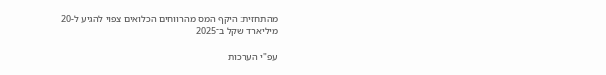מהתחזית: היקף המס מהרווחים הכלואים צפוי להגיע ל-20 מיליארד שקל ב־2025

עפ"י הערכות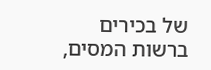של בכירים ברשות המסים,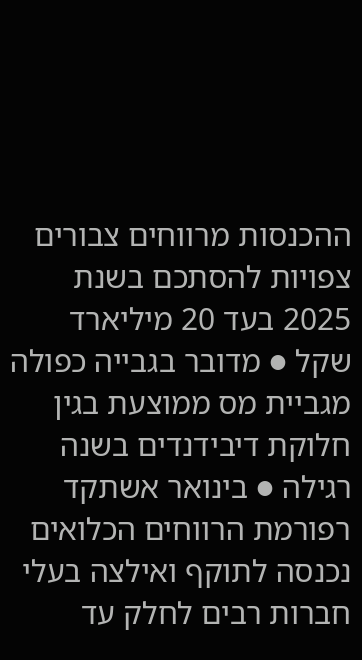ההכנסות מרווחים צבורים צפויות להסתכם בשנת 2025 בעד 20 מיליארד שקל ● מדובר בגבייה כפולה מגביית מס ממוצעת בגין חלוקת דיבידנדים בשנה רגילה ● בינואר אשתקד רפורמת הרווחים הכלואים נכנסה לתוקף ואילצה בעלי חברות רבים לחלק עד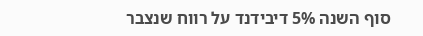סוף השנה 5% דיבידנד על רווח שנצבר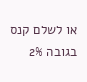או לשלם קנס בגובה 2%